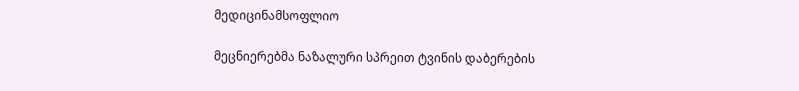მედიცინამსოფლიო

მეცნიერებმა ნაზალური სპრეით ტვინის დაბერების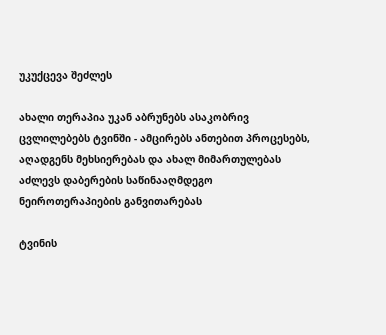უკუქცევა შეძლეს

ახალი თერაპია უკან აბრუნებს ასაკობრივ ცვლილებებს ტვინში - ამცირებს ანთებით პროცესებს, აღადგენს მეხსიერებას და ახალ მიმართულებას აძლევს დაბერების საწინააღმდეგო ნეიროთერაპიების განვითარებას

ტვინის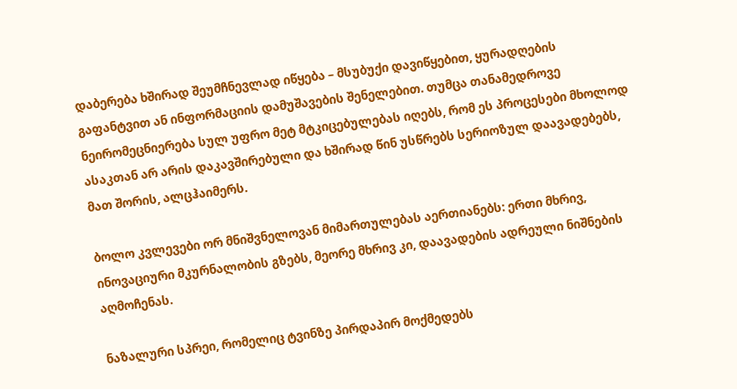დაბერება ხშირად შეუმჩნევლად იწყება – მსუბუქი დავიწყებით, ყურადღების გაფანტვით ან ინფორმაციის დამუშავების შენელებით. თუმცა თანამედროვე ნეირომეცნიერება სულ უფრო მეტ მტკიცებულებას იღებს, რომ ეს პროცესები მხოლოდ ასაკთან არ არის დაკავშირებული და ხშირად წინ უსწრებს სერიოზულ დაავადებებს, მათ შორის, ალცჰაიმერს.

ბოლო კვლევები ორ მნიშვნელოვან მიმართულებას აერთიანებს: ერთი მხრივ, ინოვაციური მკურნალობის გზებს, მეორე მხრივ კი, დაავადების ადრეული ნიშნების აღმოჩენას.

ნაზალური სპრეი, რომელიც ტვინზე პირდაპირ მოქმედებს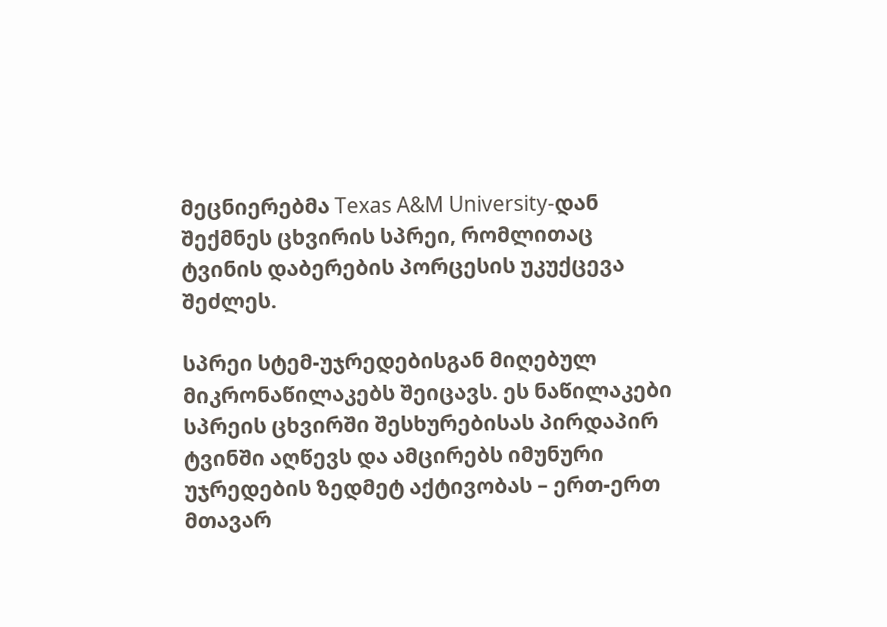მეცნიერებმა Texas A&M University-დან შექმნეს ცხვირის სპრეი, რომლითაც ტვინის დაბერების პორცესის უკუქცევა შეძლეს.

სპრეი სტემ-უჯრედებისგან მიღებულ მიკრონაწილაკებს შეიცავს. ეს ნაწილაკები სპრეის ცხვირში შესხურებისას პირდაპირ ტვინში აღწევს და ამცირებს იმუნური უჯრედების ზედმეტ აქტივობას – ერთ-ერთ მთავარ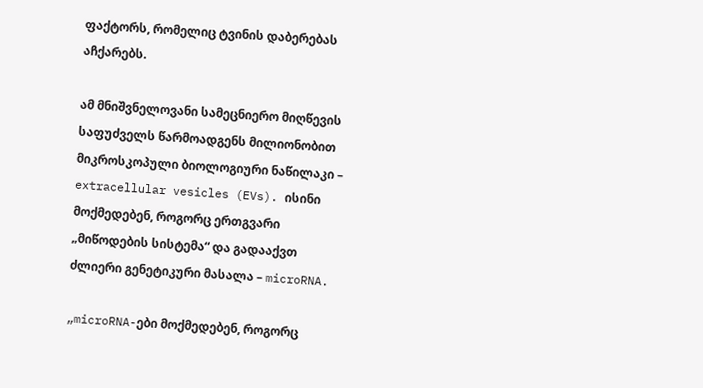ფაქტორს, რომელიც ტვინის დაბერებას აჩქარებს.

ამ მნიშვნელოვანი სამეცნიერო მიღწევის საფუძველს წარმოადგენს მილიონობით მიკროსკოპული ბიოლოგიური ნაწილაკი – extracellular vesicles (EVs). ისინი მოქმედებენ, როგორც ერთგვარი „მიწოდების სისტემა“ და გადააქვთ ძლიერი გენეტიკური მასალა – microRNA.

„microRNA-ები მოქმედებენ, როგორც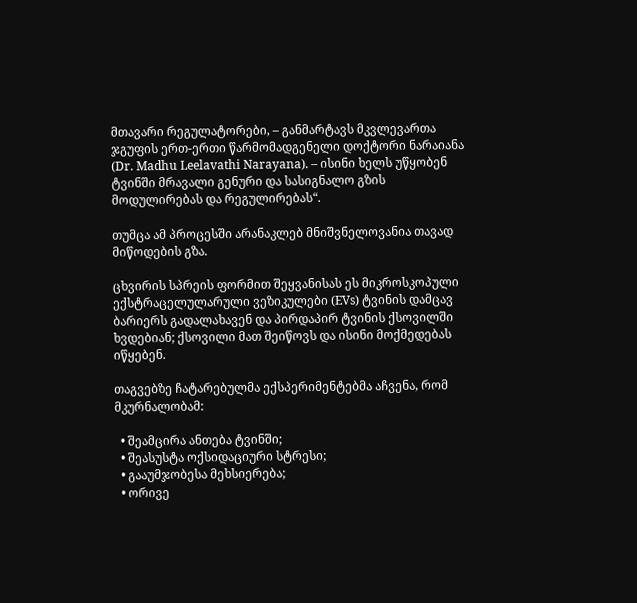მთავარი რეგულატორები, – განმარტავს მკვლევართა ჯგუფის ერთ-ერთი წარმომადგენელი დოქტორი ნარაიანა (Dr. Madhu Leelavathi Narayana). – ისინი ხელს უწყობენ ტვინში მრავალი გენური და სასიგნალო გზის მოდულირებას და რეგულირებას“.

თუმცა ამ პროცესში არანაკლებ მნიშვნელოვანია თავად მიწოდების გზა.

ცხვირის სპრეის ფორმით შეყვანისას ეს მიკროსკოპული  ექსტრაცელულარული ვეზიკულები (EVs) ტვინის დამცავ ბარიერს გადალახავენ და პირდაპირ ტვინის ქსოვილში ხვდებიან; ქსოვილი მათ შეიწოვს და ისინი მოქმედებას იწყებენ.

თაგვებზე ჩატარებულმა ექსპერიმენტებმა აჩვენა, რომ მკურნალობამ:

  • შეამცირა ანთება ტვინში;
  • შეასუსტა ოქსიდაციური სტრესი;
  • გააუმჯობესა მეხსიერება;
  • ორივე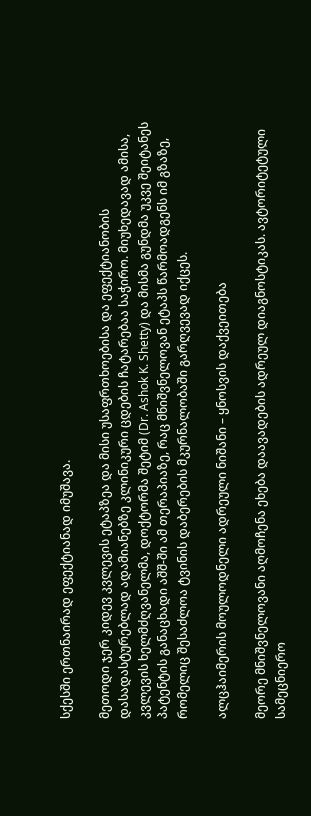სქესში ერთნაირად ეფექტიანად იმუშავა.

მეთოდი ჯერ კიდევ კვლევის ეტაპზეა და მისი უსაფრთხოებისა და ეფექტიანობის დასადასტურებლად ადამიანებზე კლინიკური ცდების ჩატარებაა საჭირო. მიუხედავად ამისა, კვლევის ხელმძღვანელმა, დოქტორმა შეტიმ (Dr. Ashok K. Shetty) და მისმა გუნდმა უკვე შეიტანეს პატენტის განაცხადი აშშ-ში ამ თერაპიაზე, რაც მნიშვნელოვან ეტაპს წარმოადგენს იმ გზაზე, რომელიც შესაძლოა ტვინის დაბერების მკურნალობაში გარღვევად იქცეს.

ალცჰაიმერის მოულოდნელი ადრეული ნიშანი – ყნოსვის დაქვეითება

მეორე მნიშვნელოვანი აღმოჩენა ეხება დაავადების ადრეულ დიაგნოსტიკას. ავტორიტეტული სამეცნიერო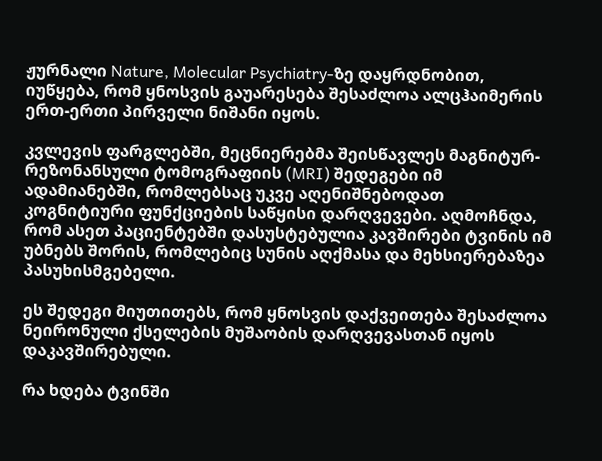ჟურნალი Nature, Molecular Psychiatry-ზე დაყრდნობით, იუწყება, რომ ყნოსვის გაუარესება შესაძლოა ალცჰაიმერის ერთ-ერთი პირველი ნიშანი იყოს.

კვლევის ფარგლებში, მეცნიერებმა შეისწავლეს მაგნიტურ-რეზონანსული ტომოგრაფიის (MRI) შედეგები იმ ადამიანებში, რომლებსაც უკვე აღენიშნებოდათ კოგნიტიური ფუნქციების საწყისი დარღვევები. აღმოჩნდა, რომ ასეთ პაციენტებში დასუსტებულია კავშირები ტვინის იმ უბნებს შორის, რომლებიც სუნის აღქმასა და მეხსიერებაზეა პასუხისმგებელი.

ეს შედეგი მიუთითებს, რომ ყნოსვის დაქვეითება შესაძლოა ნეირონული ქსელების მუშაობის დარღვევასთან იყოს დაკავშირებული.

რა ხდება ტვინში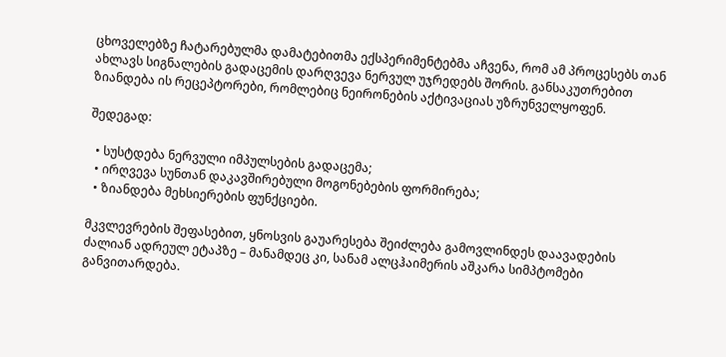ცხოველებზე ჩატარებულმა დამატებითმა ექსპერიმენტებმა აჩვენა, რომ ამ პროცესებს თან ახლავს სიგნალების გადაცემის დარღვევა ნერვულ უჯრედებს შორის. განსაკუთრებით ზიანდება ის რეცეპტორები, რომლებიც ნეირონების აქტივაციას უზრუნველყოფენ.

შედეგად:

  • სუსტდება ნერვული იმპულსების გადაცემა;
  • ირღვევა სუნთან დაკავშირებული მოგონებების ფორმირება;
  • ზიანდება მეხსიერების ფუნქციები.

მკვლევრების შეფასებით, ყნოსვის გაუარესება შეიძლება გამოვლინდეს დაავადების ძალიან ადრეულ ეტაპზე – მანამდეც კი, სანამ ალცჰაიმერის აშკარა სიმპტომები განვითარდება.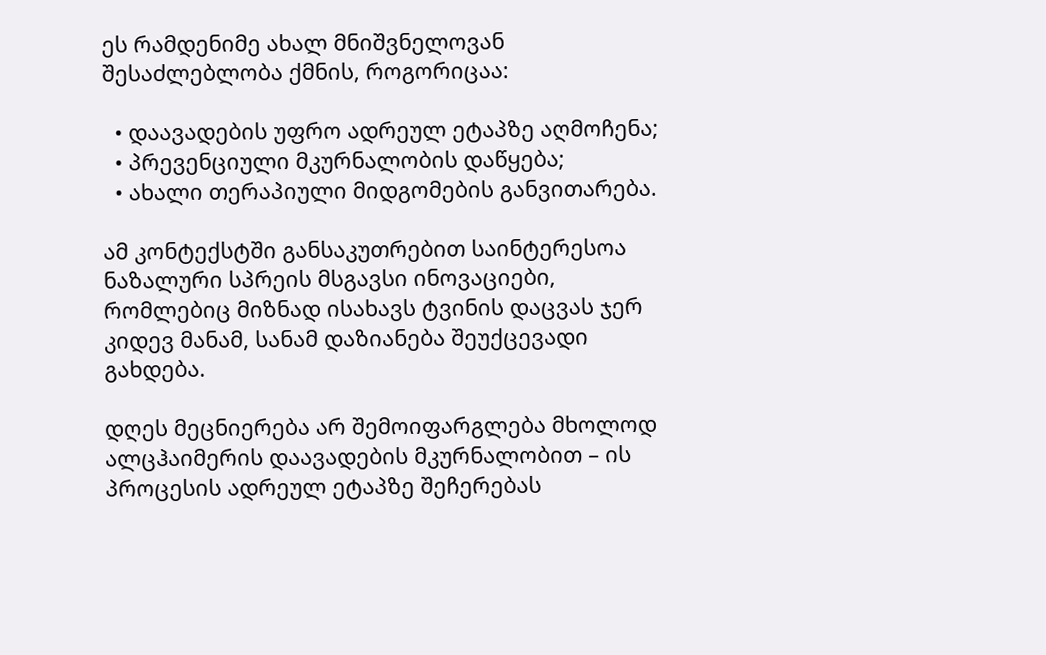ეს რამდენიმე ახალ მნიშვნელოვან შესაძლებლობა ქმნის, როგორიცაა:

  • დაავადების უფრო ადრეულ ეტაპზე აღმოჩენა;
  • პრევენციული მკურნალობის დაწყება;
  • ახალი თერაპიული მიდგომების განვითარება.

ამ კონტექსტში განსაკუთრებით საინტერესოა ნაზალური სპრეის მსგავსი ინოვაციები, რომლებიც მიზნად ისახავს ტვინის დაცვას ჯერ კიდევ მანამ, სანამ დაზიანება შეუქცევადი გახდება.

დღეს მეცნიერება არ შემოიფარგლება მხოლოდ ალცჰაიმერის დაავადების მკურნალობით – ის პროცესის ადრეულ ეტაპზე შეჩერებას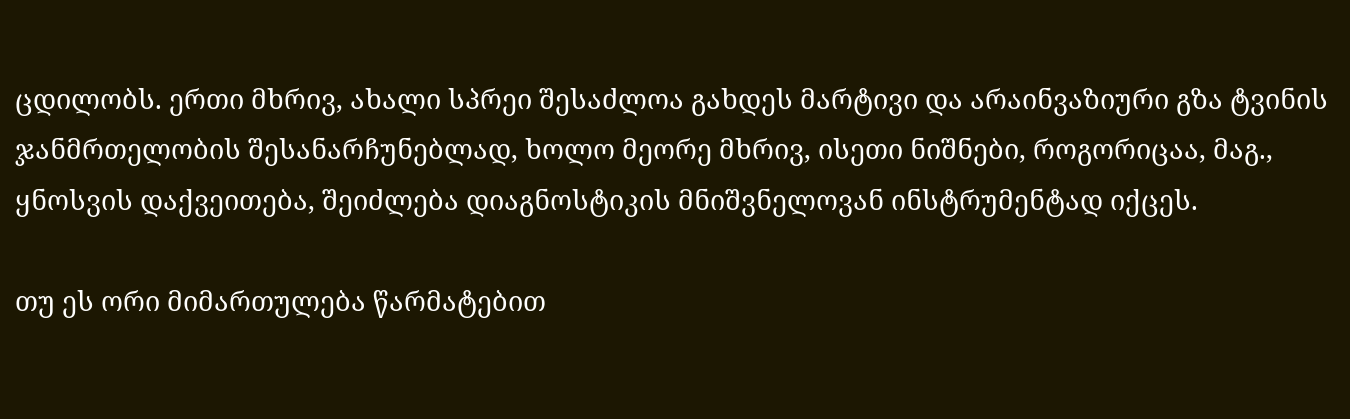ცდილობს. ერთი მხრივ, ახალი სპრეი შესაძლოა გახდეს მარტივი და არაინვაზიური გზა ტვინის ჯანმრთელობის შესანარჩუნებლად, ხოლო მეორე მხრივ, ისეთი ნიშნები, როგორიცაა, მაგ., ყნოსვის დაქვეითება, შეიძლება დიაგნოსტიკის მნიშვნელოვან ინსტრუმენტად იქცეს.

თუ ეს ორი მიმართულება წარმატებით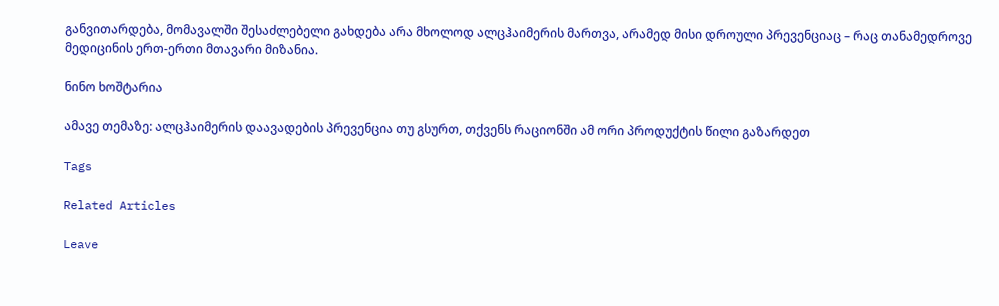განვითარდება, მომავალში შესაძლებელი გახდება არა მხოლოდ ალცჰაიმერის მართვა, არამედ მისი დროული პრევენციაც – რაც თანამედროვე მედიცინის ერთ-ერთი მთავარი მიზანია.

ნინო ხოშტარია

ამავე თემაზე: ალცჰაიმერის დაავადების პრევენცია თუ გსურთ, თქვენს რაციონში ამ ორი პროდუქტის წილი გაზარდეთ

Tags

Related Articles

Leave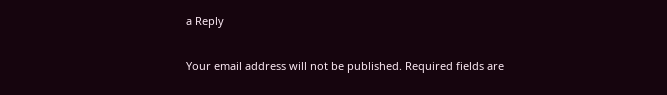a Reply

Your email address will not be published. Required fields are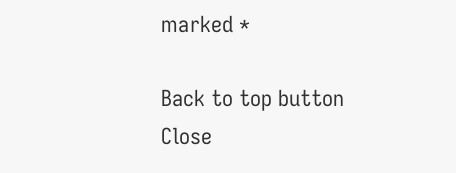marked *

Back to top button
Close